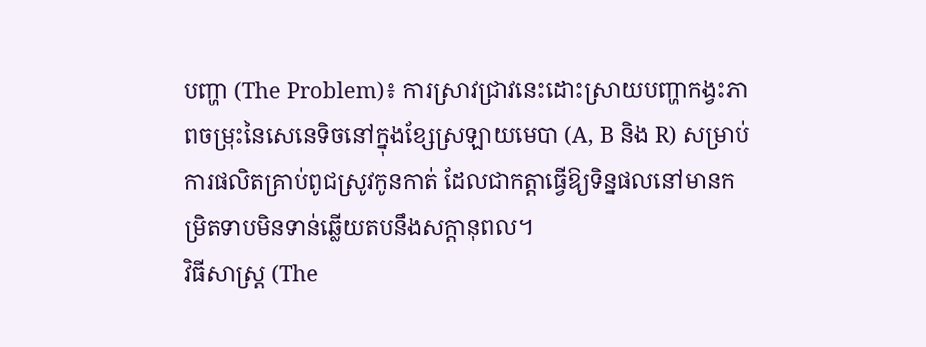បញ្ហា (The Problem)៖ ការស្រាវជ្រាវនេះដោះស្រាយបញ្ហាកង្វះភាពចម្រុះនៃសេនេទិចនៅក្នុងខ្សែស្រឡាយមេបា (A, B និង R) សម្រាប់ការផលិតគ្រាប់ពូជស្រូវកូនកាត់ ដែលជាកត្តាធ្វើឱ្យទិន្នផលនៅមានកម្រិតទាបមិនទាន់ឆ្លើយតបនឹងសក្តានុពល។
វិធីសាស្ត្រ (The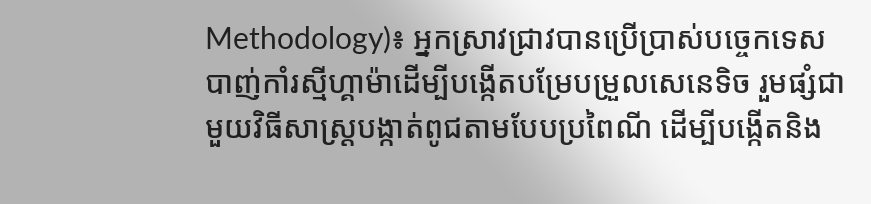Methodology)៖ អ្នកស្រាវជ្រាវបានប្រើប្រាស់បច្ចេកទេសបាញ់កាំរស្មីហ្គាម៉ាដើម្បីបង្កើតបម្រែបម្រួលសេនេទិច រួមផ្សំជាមួយវិធីសាស្ត្របង្កាត់ពូជតាមបែបប្រពៃណី ដើម្បីបង្កើតនិង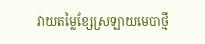វាយតម្លៃខ្សែស្រឡាយមេបាថ្មី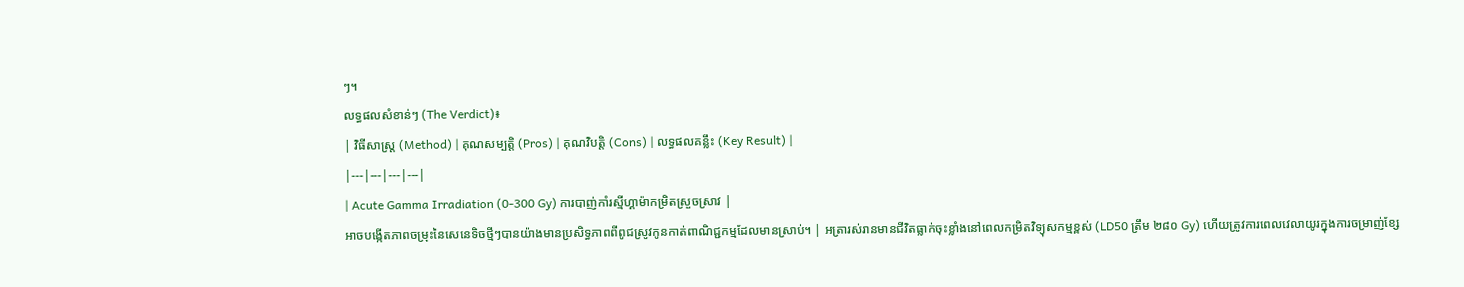ៗ។
លទ្ធផលសំខាន់ៗ (The Verdict)៖
| វិធីសាស្ត្រ (Method) | គុណសម្បត្តិ (Pros) | គុណវិបត្តិ (Cons) | លទ្ធផលគន្លឹះ (Key Result) |
|---|---|---|---|
| Acute Gamma Irradiation (0-300 Gy) ការបាញ់កាំរស្មីហ្គាម៉ាកម្រិតស្រួចស្រាវ |
អាចបង្កើតភាពចម្រុះនៃសេនេទិចថ្មីៗបានយ៉ាងមានប្រសិទ្ធភាពពីពូជស្រូវកូនកាត់ពាណិជ្ជកម្មដែលមានស្រាប់។ | អត្រារស់រានមានជីវិតធ្លាក់ចុះខ្លាំងនៅពេលកម្រិតវិទ្យុសកម្មខ្ពស់ (LD50 ត្រឹម ២៨០ Gy) ហើយត្រូវការពេលវេលាយូរក្នុងការចម្រាញ់ខ្សែ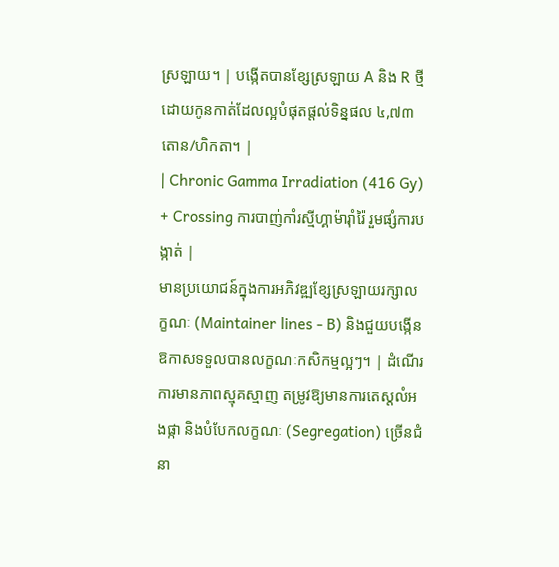ស្រឡាយ។ | បង្កើតបានខ្សែស្រឡាយ A និង R ថ្មី ដោយកូនកាត់ដែលល្អបំផុតផ្តល់ទិន្នផល ៤,៧៣ តោន/ហិកតា។ |
| Chronic Gamma Irradiation (416 Gy) + Crossing ការបាញ់កាំរស្មីហ្គាម៉ារ៉ាំរ៉ៃ រួមផ្សំការបង្កាត់ |
មានប្រយោជន៍ក្នុងការអភិវឌ្ឍខ្សែស្រឡាយរក្សាលក្ខណៈ (Maintainer lines - B) និងជួយបង្កើនឱកាសទទួលបានលក្ខណៈកសិកម្មល្អៗ។ | ដំណើរការមានភាពស្មុគស្មាញ តម្រូវឱ្យមានការតេស្តលំអងផ្កា និងបំបែកលក្ខណៈ (Segregation) ច្រើនជំនា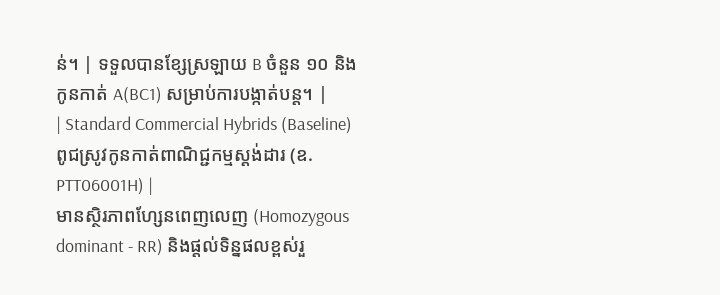ន់។ | ទទួលបានខ្សែស្រឡាយ B ចំនួន ១០ និងកូនកាត់ A(BC1) សម្រាប់ការបង្កាត់បន្ត។ |
| Standard Commercial Hybrids (Baseline) ពូជស្រូវកូនកាត់ពាណិជ្ជកម្មស្តង់ដារ (ឧ. PTT06001H) |
មានស្ថិរភាពហ្សែនពេញលេញ (Homozygous dominant - RR) និងផ្តល់ទិន្នផលខ្ពស់រួ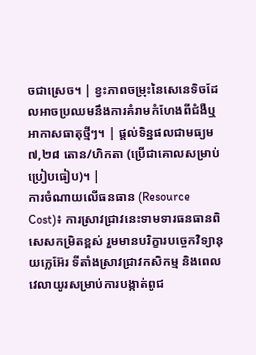ចជាស្រេច។ | ខ្វះភាពចម្រុះនៃសេនេទិចដែលអាចប្រឈមនឹងការគំរាមកំហែងពីជំងឺឬអាកាសធាតុថ្មីៗ។ | ផ្តល់ទិន្នផលជាមធ្យម ៧,២៨ តោន/ហិកតា (ប្រើជាគោលសម្រាប់ប្រៀបធៀប)។ |
ការចំណាយលើធនធាន (Resource Cost)៖ ការស្រាវជ្រាវនេះទាមទារធនធានពិសេសកម្រិតខ្ពស់ រួមមានបរិក្ខារបច្ចេកវិទ្យានុយក្លេអ៊ែរ ទីតាំងស្រាវជ្រាវកសិកម្ម និងពេលវេលាយូរសម្រាប់ការបង្កាត់ពូជ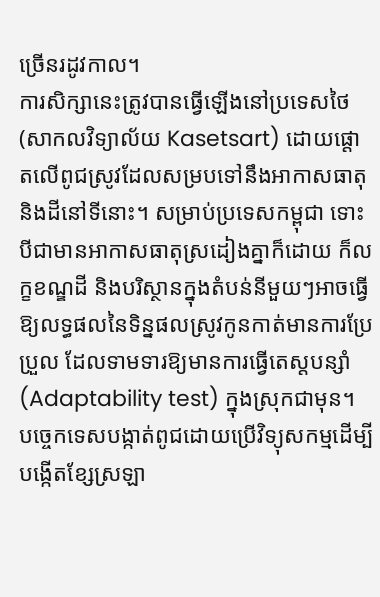ច្រើនរដូវកាល។
ការសិក្សានេះត្រូវបានធ្វើឡើងនៅប្រទេសថៃ (សាកលវិទ្យាល័យ Kasetsart) ដោយផ្តោតលើពូជស្រូវដែលសម្របទៅនឹងអាកាសធាតុ និងដីនៅទីនោះ។ សម្រាប់ប្រទេសកម្ពុជា ទោះបីជាមានអាកាសធាតុស្រដៀងគ្នាក៏ដោយ ក៏លក្ខខណ្ឌដី និងបរិស្ថានក្នុងតំបន់នីមួយៗអាចធ្វើឱ្យលទ្ធផលនៃទិន្នផលស្រូវកូនកាត់មានការប្រែប្រួល ដែលទាមទារឱ្យមានការធ្វើតេស្តបន្សាំ (Adaptability test) ក្នុងស្រុកជាមុន។
បច្ចេកទេសបង្កាត់ពូជដោយប្រើវិទ្យុសកម្មដើម្បីបង្កើតខ្សែស្រឡា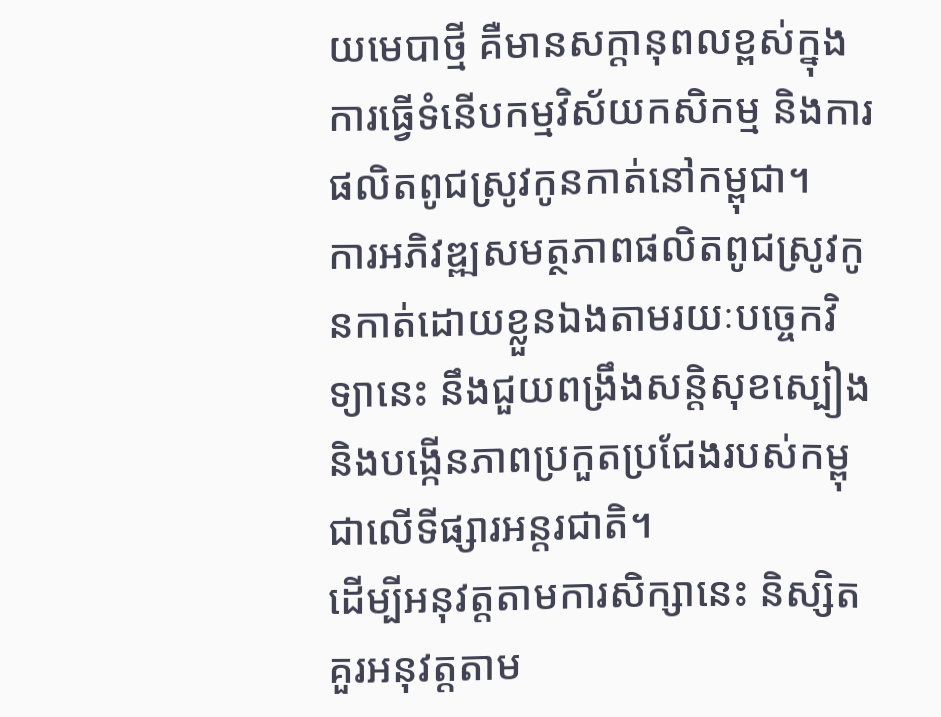យមេបាថ្មី គឺមានសក្តានុពលខ្ពស់ក្នុងការធ្វើទំនើបកម្មវិស័យកសិកម្ម និងការផលិតពូជស្រូវកូនកាត់នៅកម្ពុជា។
ការអភិវឌ្ឍសមត្ថភាពផលិតពូជស្រូវកូនកាត់ដោយខ្លួនឯងតាមរយៈបច្ចេកវិទ្យានេះ នឹងជួយពង្រឹងសន្តិសុខស្បៀង និងបង្កើនភាពប្រកួតប្រជែងរបស់កម្ពុជាលើទីផ្សារអន្តរជាតិ។
ដើម្បីអនុវត្តតាមការសិក្សានេះ និស្សិតគួរអនុវត្តតាម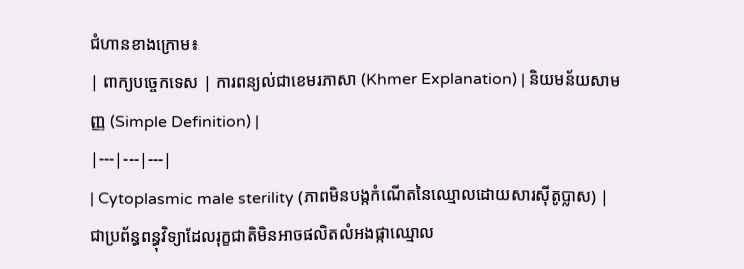ជំហានខាងក្រោម៖
| ពាក្យបច្ចេកទេស | ការពន្យល់ជាខេមរភាសា (Khmer Explanation) | និយមន័យសាមញ្ញ (Simple Definition) |
|---|---|---|
| Cytoplasmic male sterility (ភាពមិនបង្កកំណើតនៃឈ្មោលដោយសារស៊ីតូប្លាស) | ជាប្រព័ន្ធពន្ធុវិទ្យាដែលរុក្ខជាតិមិនអាចផលិតលំអងផ្កាឈ្មោល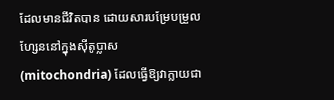ដែលមានជីវិតបាន ដោយសារបម្រែបម្រួលហ្សែននៅក្នុងស៊ីតូប្លាស (mitochondria) ដែលធ្វើឱ្យវាក្លាយជា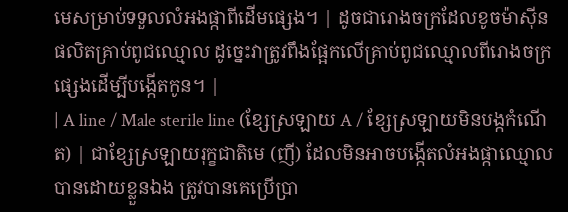មេសម្រាប់ទទួលលំអងផ្កាពីដើមផ្សេង។ | ដូចជារោងចក្រដែលខូចម៉ាស៊ីនផលិតគ្រាប់ពូជឈ្មោល ដូច្នេះវាត្រូវពឹងផ្អែកលើគ្រាប់ពូជឈ្មោលពីរោងចក្រផ្សេងដើម្បីបង្កើតកូន។ |
| A line / Male sterile line (ខ្សែស្រឡាយ A / ខ្សែស្រឡាយមិនបង្កកំណើត) | ជាខ្សែស្រឡាយរុក្ខជាតិមេ (ញី) ដែលមិនអាចបង្កើតលំអងផ្កាឈ្មោលបានដោយខ្លួនឯង ត្រូវបានគេប្រើប្រា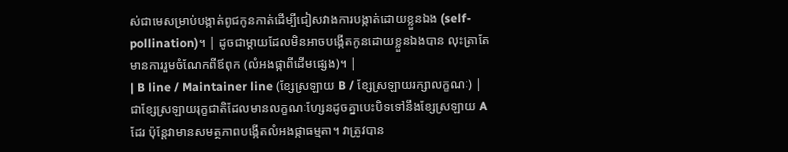ស់ជាមេសម្រាប់បង្កាត់ពូជកូនកាត់ដើម្បីជៀសវាងការបង្កាត់ដោយខ្លួនឯង (self-pollination)។ | ដូចជាម្តាយដែលមិនអាចបង្កើតកូនដោយខ្លួនឯងបាន លុះត្រាតែមានការរួមចំណែកពីឪពុក (លំអងផ្កាពីដើមផ្សេង)។ |
| B line / Maintainer line (ខ្សែស្រឡាយ B / ខ្សែស្រឡាយរក្សាលក្ខណៈ) | ជាខ្សែស្រឡាយរុក្ខជាតិដែលមានលក្ខណៈហ្សែនដូចគ្នាបេះបិទទៅនឹងខ្សែស្រឡាយ A ដែរ ប៉ុន្តែវាមានសមត្ថភាពបង្កើតលំអងផ្កាធម្មតា។ វាត្រូវបាន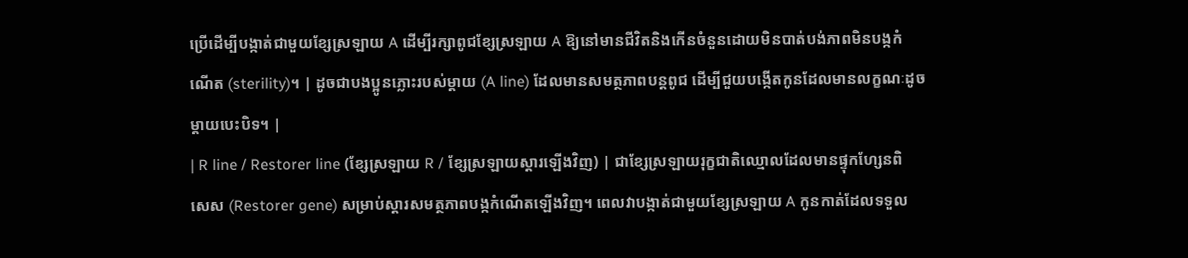ប្រើដើម្បីបង្កាត់ជាមួយខ្សែស្រឡាយ A ដើម្បីរក្សាពូជខ្សែស្រឡាយ A ឱ្យនៅមានជីវិតនិងកើនចំនួនដោយមិនបាត់បង់ភាពមិនបង្កកំណើត (sterility)។ | ដូចជាបងប្អូនភ្លោះរបស់ម្តាយ (A line) ដែលមានសមត្ថភាពបន្តពូជ ដើម្បីជួយបង្កើតកូនដែលមានលក្ខណៈដូចម្តាយបេះបិទ។ |
| R line / Restorer line (ខ្សែស្រឡាយ R / ខ្សែស្រឡាយស្តារឡើងវិញ) | ជាខ្សែស្រឡាយរុក្ខជាតិឈ្មោលដែលមានផ្ទុកហ្សែនពិសេស (Restorer gene) សម្រាប់ស្តារសមត្ថភាពបង្កកំណើតឡើងវិញ។ ពេលវាបង្កាត់ជាមួយខ្សែស្រឡាយ A កូនកាត់ដែលទទួល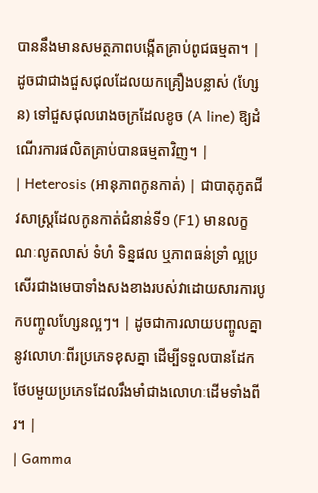បាននឹងមានសមត្ថភាពបង្កើតគ្រាប់ពូជធម្មតា។ | ដូចជាជាងជួសជុលដែលយកគ្រឿងបន្លាស់ (ហ្សែន) ទៅជួសជុលរោងចក្រដែលខូច (A line) ឱ្យដំណើរការផលិតគ្រាប់បានធម្មតាវិញ។ |
| Heterosis (អានុភាពកូនកាត់) | ជាបាតុភូតជីវសាស្ត្រដែលកូនកាត់ជំនាន់ទី១ (F1) មានលក្ខណៈលូតលាស់ ទំហំ ទិន្នផល ឬភាពធន់ទ្រាំ ល្អប្រសើរជាងមេបាទាំងសងខាងរបស់វាដោយសារការបូកបញ្ចូលហ្សែនល្អៗ។ | ដូចជាការលាយបញ្ចូលគ្នានូវលោហៈពីរប្រភេទខុសគ្នា ដើម្បីទទួលបានដែកថែបមួយប្រភេទដែលរឹងមាំជាងលោហៈដើមទាំងពីរ។ |
| Gamma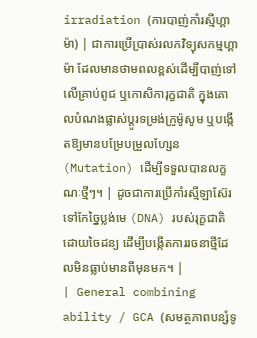irradiation (ការបាញ់កាំរស្មីហ្គាម៉ា) | ជាការប្រើប្រាស់រលកវិទ្យុសកម្មហ្គាម៉ា ដែលមានថាមពលខ្ពស់ដើម្បីបាញ់ទៅលើគ្រាប់ពូជ ឬកោសិការុក្ខជាតិ ក្នុងគោលបំណងផ្លាស់ប្តូរទម្រង់ក្រូម៉ូសូម ឬបង្កើតឱ្យមានបម្រែបម្រួលហ្សែន (Mutation) ដើម្បីទទួលបានលក្ខណៈថ្មីៗ។ | ដូចជាការប្រើកាំរស្មីឡាស៊ែរទៅកែច្នៃប្លង់មេ (DNA) របស់រុក្ខជាតិដោយចៃដន្យ ដើម្បីបង្កើតការរចនាថ្មីដែលមិនធ្លាប់មានពីមុនមក។ |
| General combining ability / GCA (សមត្ថភាពបន្សំទូ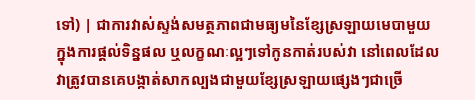ទៅ) | ជាការវាស់ស្ទង់សមត្ថភាពជាមធ្យមនៃខ្សែស្រឡាយមេបាមួយ ក្នុងការផ្តល់ទិន្នផល ឬលក្ខណៈល្អៗទៅកូនកាត់របស់វា នៅពេលដែលវាត្រូវបានគេបង្កាត់សាកល្បងជាមួយខ្សែស្រឡាយផ្សេងៗជាច្រើ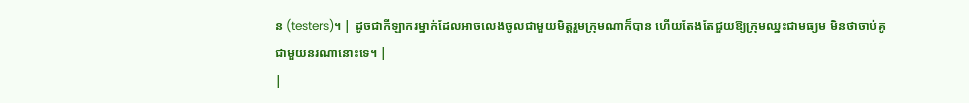ន (testers)។ | ដូចជាកីឡាករម្នាក់ដែលអាចលេងចូលជាមួយមិត្តរួមក្រុមណាក៏បាន ហើយតែងតែជួយឱ្យក្រុមឈ្នះជាមធ្យម មិនថាចាប់គូជាមួយនរណានោះទេ។ |
|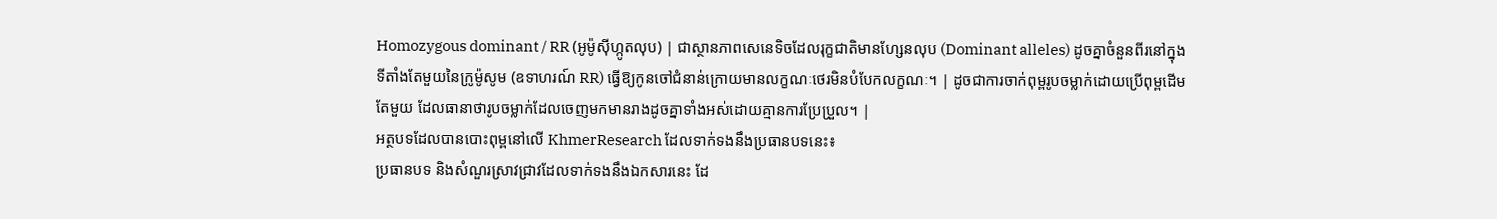Homozygous dominant / RR (អូម៉ូស៊ីហ្កូតលុប) | ជាស្ថានភាពសេនេទិចដែលរុក្ខជាតិមានហ្សែនលុប (Dominant alleles) ដូចគ្នាចំនួនពីរនៅក្នុងទីតាំងតែមួយនៃក្រូម៉ូសូម (ឧទាហរណ៍ RR) ធ្វើឱ្យកូនចៅជំនាន់ក្រោយមានលក្ខណៈថេរមិនបំបែកលក្ខណៈ។ | ដូចជាការចាក់ពុម្ពរូបចម្លាក់ដោយប្រើពុម្ពដើមតែមួយ ដែលធានាថារូបចម្លាក់ដែលចេញមកមានរាងដូចគ្នាទាំងអស់ដោយគ្មានការប្រែប្រួល។ |
អត្ថបទដែលបានបោះពុម្ពនៅលើ KhmerResearch ដែលទាក់ទងនឹងប្រធានបទនេះ៖
ប្រធានបទ និងសំណួរស្រាវជ្រាវដែលទាក់ទងនឹងឯកសារនេះ ដែ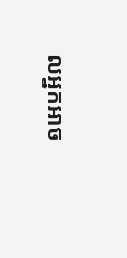លអ្នកអាច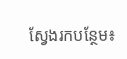ស្វែងរកបន្ថែម៖